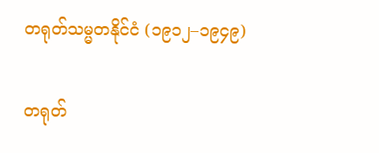တရုတ်သမ္မတနိုင်ငံ (၁၉၁၂–၁၉၄၉)

တရုတ်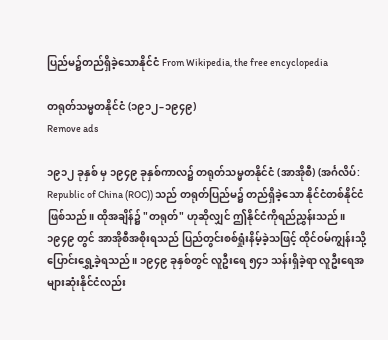ပြည်မ၌တည်ရှိခဲ့သောနိုင်ငံ From Wikipedia, the free encyclopedia

တရုတ်သမ္မတနိုင်ငံ (၁၉၁၂–၁၉၄၉)
Remove ads

၁၉၁၂ ခုနှစ် မှ ၁၉၄၉ ခုနှစ်ကာလ၌ တရုတ်သမ္မတနိုင်ငံ (အာအိုစီ) (အင်္ဂလိပ်: Republic of China (ROC)) သည် တရုတ်ပြည်မ၌ တည်ရှိခဲ့သော နိုင်ငံတစ်နိုင်ငံဖြစ်သည်။ ထိုအချိန်၌ "တရုတ်" ဟုဆိုလျှင် ဤနိုင်ငံကိုရည်ညွှန်းသည်။ ၁၉၄၉ ‌တွင် အာအိုစီအစိုးရသည် ပြည်တွင်းစစ်ရှုံးနိမ့်ခဲ့သဖြင့် ထိုင်ဝမ်ကျွန်းသို့ပြောင်းရွှေ့ခဲ့ရသည်။ ၁၉၄၉ ခုနှစ်တွင် လူဦးရေ ၅၄၁ သန်းရှိခဲ့ရာ လူဦးရေအများဆုံးနိုင်ငံလည်း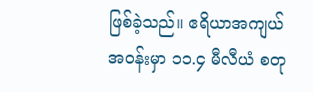ဖြစ်ခဲ့သည်။ ဧရိယာအကျယ်အဝန်းမှာ ၁၁.၄ မီလီယံ စတု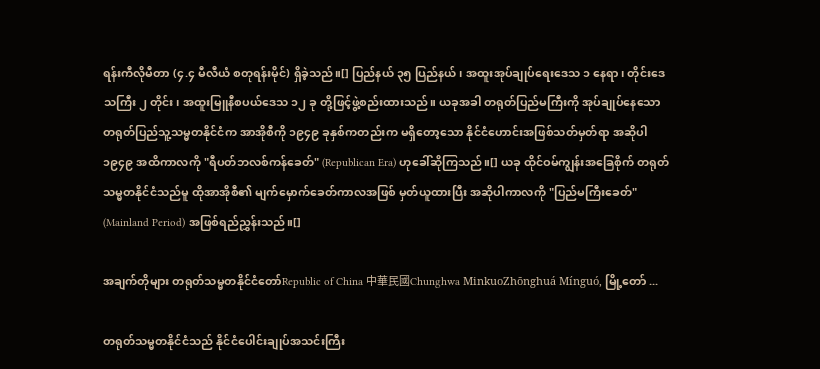ရန်းကီလိုမီတာ (၄.၄ မီလီယံ စတုရန်း‌မိုင်) ရှိခဲ့သည်။[] ပြည်နယ် ၃၅ ပြည်နယ်၊ အထူးအုပ်ချုပ်ရေးဒေသ ၁ နေရာ၊ တိုင်းဒေသကြီး ၂ တိုင်း၊ အထူးမြူနီစပယ်ဒေသ ၁၂ ခု တို့ဖြင့်ဖွဲ့စည်းထားသည်။ ယခုအခါ တရုတ်ပြည်မကြီးကို အုပ်ချုပ်နေသော တရုတ်ပြည်သူ့သမ္မတနိုင်ငံက အာအိုစီကို ၁၉၄၉ ခုနှစ်ကတည်းက မရှိတော့သော နိုင်ငံဟောင်းအဖြစ်သတ်မှတ်ရာ အဆိုပါ ၁၉၄၉ အထိကာလကို "ရီပတ်ဘလစ်ကန်ခေတ်" (Republican Era) ဟုခေါ်ဆိုကြသည်။[] ယခု ထိုင်ဝမ်ကျွန်းအခြေစိုက် တရုတ်သမ္မတနိုင်ငံသည်မူ ထိုအာအိုစီ၏ မျက်မှောက်ခေတ်ကာလအဖြစ် မှတ်ယူထားပြီး အဆိုပါကာလကို "ပြည်မကြီးခေတ်" (Mainland Period) အဖြစ်ရည်ညွှန်းသည်။[]

အချက်တိုများ တရုတ်သမ္မတနိုင်ငံတော်Republic of China 中華民國Chunghwa MinkuoZhōnghuá Mínguó, မြို့တော် ...

တရုတ်သမ္မတနိုင်ငံသည် နိုင်ငံပေါင်းချုပ်အသင်းကြီး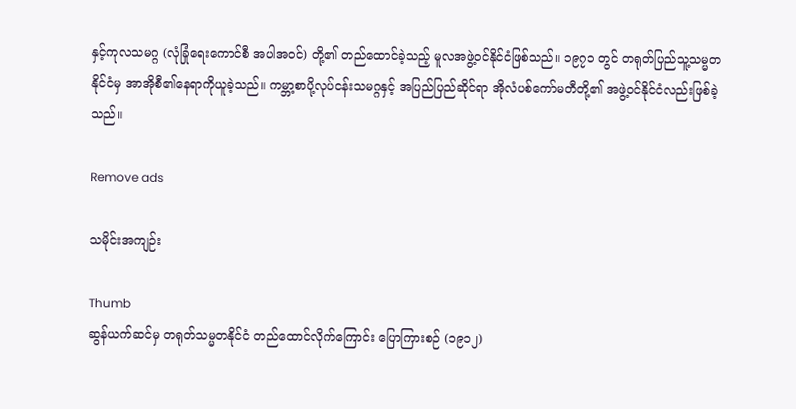နှင့်ကုလသမဂ္ဂ (လုံခြုံရေးကောင်စီ အပါအဝင်) တို့၏ တည်ထောင်ခဲ့သည့် မူလအဖွဲ့ဝင်နိုင်ငံဖြစ်သည်။ ၁၉၇၁ တွင် တရုတ်ပြည်သူ့သမ္မတနိုင်ငံမှ အာအိုစီ၏နေရာကိုယူခဲ့သည်။ ကမ္ဘာ့စာပို့လုပ်ငန်းသမဂ္ဂနှင့် အပြည်ပြည်ဆိုင်ရာ အိုလံပစ်ကော်မတီတို့၏ အဖွဲ့ဝင်နိုင်ငံလည်းဖြစ်ခဲ့သည်။

Remove ads

သမိုင်းအကျဉ်း

Thumb
ဆွန်ယက်ဆင်မှ တရုတ်သမ္မတနိုင်ငံ တည်ထောင်လိုက်ကြောင်း ပြောကြားစဉ် (၁၉၁၂)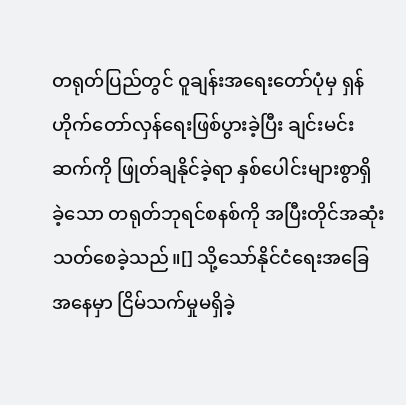တရုတ်ပြည်တွင် ဝူချန်းအရေးတော်ပုံမှ ရှန်ဟိုက်တော်လှန်ရေးဖြစ်ပွားခဲ့ပြီး ချင်းမင်းဆက်ကို ဖြုတ်ချနိုင်ခဲ့ရာ နှစ်ပေါင်းများစွာရှိခဲ့‌သော တရုတ်ဘုရင်စနစ်ကို အပြီးတိုင်အဆုံးသတ်စေခဲ့သည်။[] သို့သော်နိုင်ငံရေးအခြေအနေမှာ ငြိမ်သက်မှုမရှိခဲ့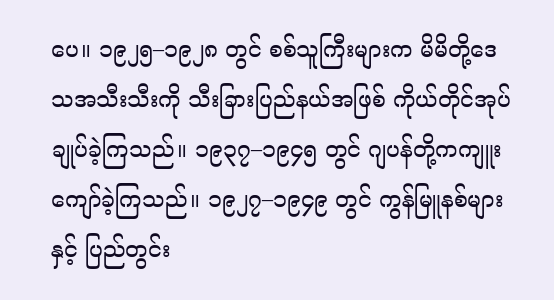ပေ။ ၁၉၂၅–၁၉၂၈ တွင် စစ်သူကြီးများက မိမိတို့ဒေသအသီးသီးကို သီးခြားပြည်နယ်အဖြစ် ကိုယ်တိုင်အုပ်ချုပ်ခဲ့ကြသည်။ ၁၉၃၇–၁၉၄၅ တွင် ဂျပန်တို့ကကျူးကျော်ခဲ့ကြသည်။ ၁၉၂၇–၁၉၄၉ တွင် ကွန်မြူနစ်များနှင့် ပြည်တွင်း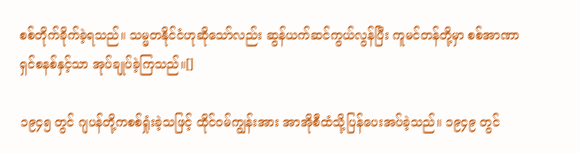စစ်တိုက်ခိုက်ခဲ့ရသည်။ သမ္မတနိုင်ငံဟုဆိုသော်လည်း ဆွန်ယက်ဆင်ကွယ်လွန်ပြီး ကူမင်တန်တို့မှာ စစ်အာဏာရှင်စနစ်နှင့်သာ အုပ်ချုပ်ခဲ့ကြသည်။[]

၁၉၄၅ တွင် ဂျပန်တို့ကစစ်ရှုံးခဲ့သဖြင့် ထိုင်ဝမ်ကျွန်းအား အာအိုစီထံသို့ပြန်ပေးအပ်ခဲ့သည်။ ၁၉၄၉ တွင်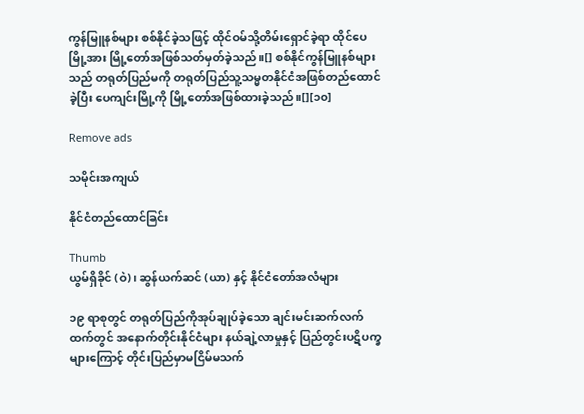ကွန်မြူနစ်များ စစ်နိုင်ခဲ့သဖြင့် ထိုင်ဝမ်သို့တိမ်းရှောင်ခဲ့ရာ ထိုင်ပေမြို့အား မြို့တော်အဖြစ်သတ်မှတ်ခဲ့သည်။[] စစ်နိုင်ကွန်မြူနစ်များသည် တရုတ်ပြည်မကို တရုတ်ပြည်သူ့သမ္မတနိုင်ငံအဖြစ်တည်ထောင်ခဲ့ပြီး ပေကျင်းမြို့ကို မြို့တော်အဖြစ်ထားခဲ့သည်။[][၁၀]

Remove ads

သမိုင်းအကျယ်

နိုင်ငံတည်ထောင်ခြင်း

Thumb
ယွမ်ရှိခိုင် (ဝဲ)၊ ဆွန်ယက်ဆင် (ယာ) နှင့် နိုင်ငံတော်အလံများ

၁၉ ရာစုတွင် တရုတ်ပြည်ကိုအုပ်ချုပ်ခဲ့သော ချင်းမင်းဆက်လက်ထက်တွင် အနောက်တိုင်းနိုင်ငံများ နယ်ချဲ့လာမှုနှင့် ပြည်တွင်းပဋိပက္ခများကြောင့် တိုင်းပြည်မှာမငြိမ်မသက်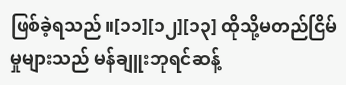ဖြစ်ခဲ့ရသည်။[၁၁][၁၂][၁၃] ထိုသို့မတည်ငြိမ်မှုများသည် မန်ချူးဘုရင်ဆန့်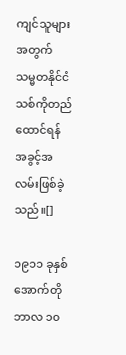ကျင်သူများအတွက် သမ္မတနိုင်ငံသစ်ကိုတည်ထောင်ရန် အခွင့်အလမ်းဖြစ်ခဲ့သည်။[]

၁၉၁၁ ခုနှစ် အောက်တိုဘာလ ၁၀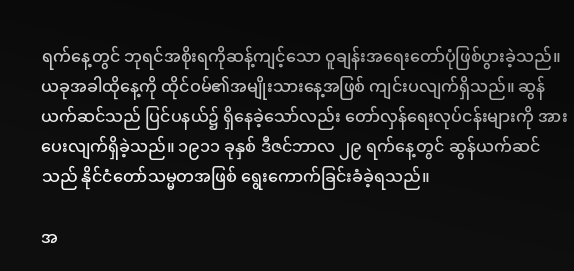ရက်နေ့တွင် ဘုရင်အစိုးရကိုဆန့်ကျင့်သော ဝူချန်းအရေးတော်ပုံဖြစ်ပွားခဲ့သည်။ ယခုအခါထိုနေ့ကို ထိုင်ဝမ်၏အမျိုးသားနေ့အဖြစ် ကျင်းပလျက်ရှိသည်။ ဆွန်ယက်ဆင်သည် ပြင်ပနယ်၌ ရှိနေခဲ့သော်လည်း တော်လှန်ရေးလုပ်ငန်းများကို အားပေးလျက်ရှိခဲ့သည်။ ၁၉၁၁ ခုနှစ် ဒီဇင်ဘာလ ၂၉ ရက်နေ့တွင် ဆွန်ယက်ဆင်သည် နိုင်ငံတော်သမ္မတအဖြစ် ‌ရွေးကောက်ခြင်းခံခဲ့ရသည်။

အ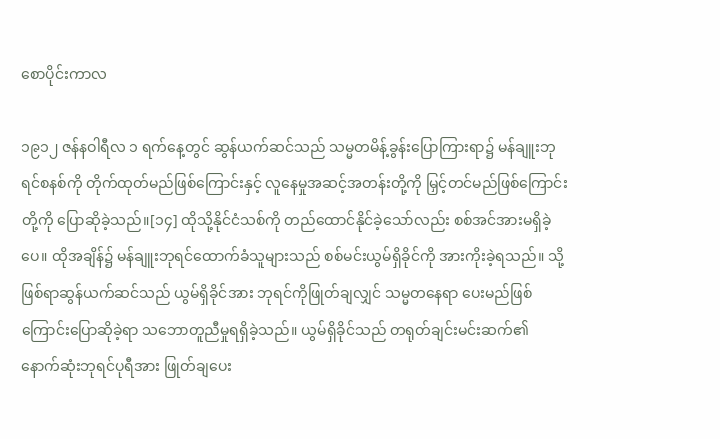စောပိုင်းကာလ

၁၉၁၂ ဇန်နဝါရီလ ၁ ရက်နေ့တွင် ဆွန်ယက်ဆင်သည် သမ္မတမိန့်ခွန်းပြောကြားရာ၌ မန်ချူးဘုရင်စနစ်ကို တိုက်ထုတ်မည်ဖြစ်ကြောင်းနှင့် လူနေမှုအဆင့်အတန်းတို့ကို မြှင့်တင်မည်ဖြစ်ကြောင်းတို့ကို ပြောဆိုခဲ့သည်။[၁၄] ထိုသို့နိုင်ငံသစ်ကို တည်ထောင်နိုင်ခဲ့သော်လည်း စစ်အင်အားမရှိခဲ့ပေ။ ထိုအချိန်၌ မန်ချူးဘုရင်ထောက်ခံသူများသည် စစ်မင်းယွမ်ရှိခိုင်ကို အားကိုးခဲ့ရသည်။ သို့ဖြစ်ရာဆွန်ယက်ဆင်သည် ယွမ်ရှိခိုင်အား ဘုရင်ကိုဖြုတ်ချလျှင် သမ္မတနေရာ ပေးမည်ဖြစ်ကြောင်းပြောဆိုခဲ့ရာ သဘောတူညီမှုရရှိခဲ့သည်။ ယွမ်ရှိခိုင်သည် တရုတ်ချင်းမင်းဆက်၏ နောက်ဆုံးဘုရင်ပုရီအား ဖြုတ်ချပေး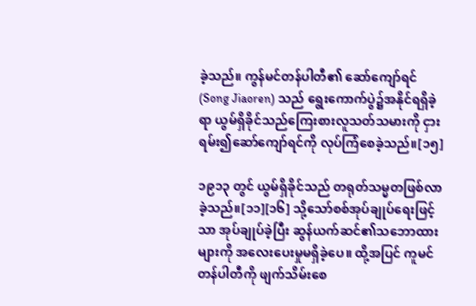ခဲ့သည်။ ကွန်မင်တန်ပါတီ၏ ဆော်ကျော်ရင် (Song Jiaoren) သည် ရွေးကောက်ပွဲ၌အနိုင်ရရှိခဲ့ရာ ယွမ်ရှိခိုင်သည်ကြေးစားလူသတ်သမားကို ငှားရမ်း၍ဆော်ကျော်ရင်ကို လုပ်ကြံစေခဲ့သည်။[၁၅]

၁၉၁၃ တွင် ယွမ်ရှိခိုင်သည် တရုတ်သမ္မတဖြစ်လာခဲ့သည်။[၁၁][၁၆] သို့သော်စစ်အုပ်ချုပ်ရေးဖြင့်သာ အုပ်ချုပ်ခဲ့ပြီး ဆွန်ယက်ဆင်၏သဘောထားများကို အလေးပေးမှုမရှိခဲ့ပေ။ ထို့အပြင် ကူမင်တန်ပါတီကို ဖျက်သိမ်းစေ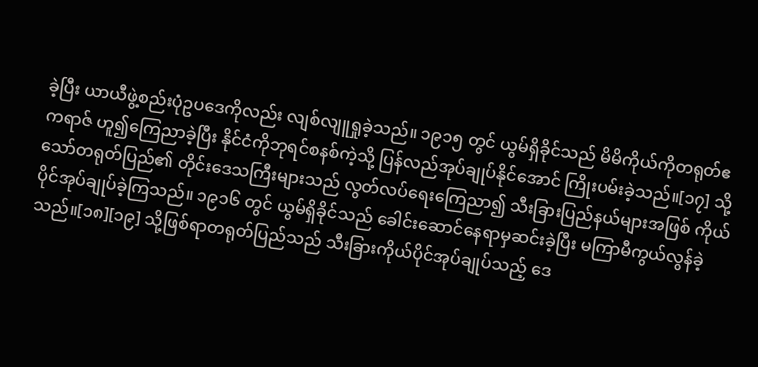ခဲ့ပြီး ယာယီဖွဲ့စည်းပုံဥပဒေကိုလည်း လျစ်လျူရှုခဲ့သည်။ ၁၉၁၅ တွင် ယွမ်ရှိခိုင်သည် မိမိကိုယ်ကိုတရုတ်ဧကရာဇ် ဟူ၍ကြေညာခဲ့ပြီး နိုင်ငံကိုဘုရင်စနစ်ကဲ့သို့ ပြန်လည်အုပ်ချုပ်နိုင်အောင် ကြိုးပမ်းခဲ့သည်။[၁၇] သို့သော်တရုတ်ပြည်၏ တိုင်းဒေသကြီးများသည် လွတ်လပ်ရေးကြေညာ၍ သီးခြားပြည်နယ်များအဖြစ် ကိုယ်ပိုင်အုပ်ချုပ်ခဲ့ကြသည်။ ၁၉၁၆ တွင် ယွမ်ရှိခိုင်သည် ခေါင်းဆောင်နေရာမှဆင်းခဲ့ပြီး မကြာမီကွယ်လွန်ခဲ့သည်။[၁၈][၁၉] သို့ဖြစ်ရာတရုတ်ပြည်သည် သီးခြားကိုယ်ပိုင်အုပ်ချုပ်သည့် ဒေ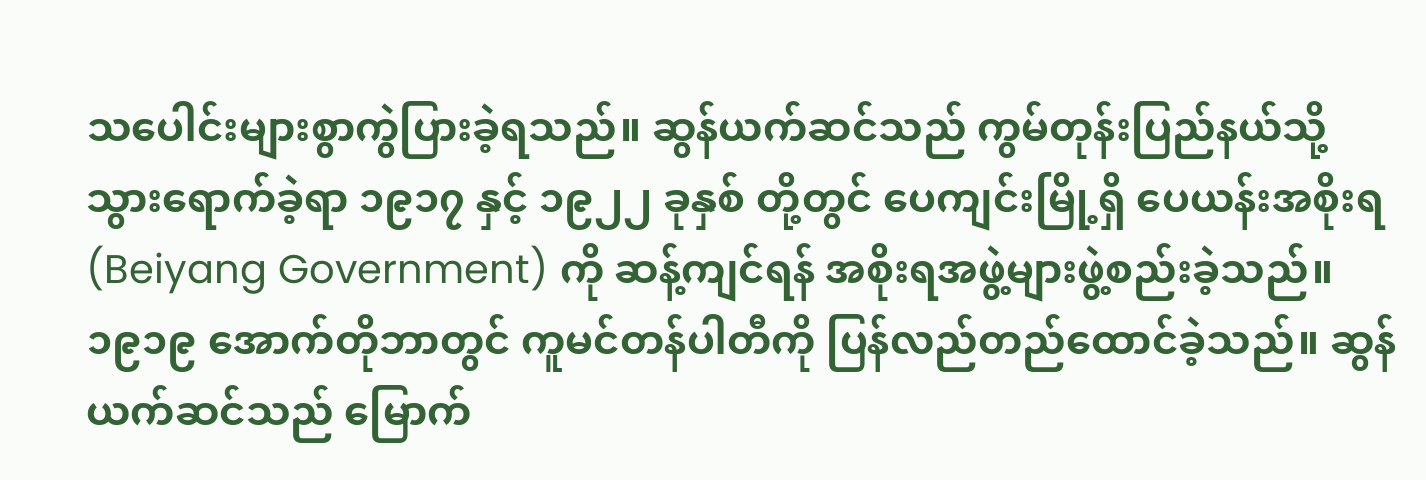သ‌ပေါင်းများစွာကွဲပြားခဲ့ရသည်။ ဆွန်ယက်ဆင်သည် ကွမ်တုန်းပြည်နယ်သို့ သွားရောက်ခဲ့ရာ ၁၉၁၇ နှင့် ၁၉၂၂ ခုနှစ် တို့တွင် ပေကျင်းမြို့ရှိ ပေယန်းအစိုးရ (Beiyang Government) ကို ဆန့်ကျင်ရန် အစိုးရအဖွဲ့များဖွဲ့စည်းခဲ့သည်။ ၁၉၁၉ အောက်တိုဘာတွင် ကူမင်တန်ပါတီကို ပြန်လည်တည်ထောင်ခဲ့သည်။ ဆွန်ယက်ဆင်သည် မြောက်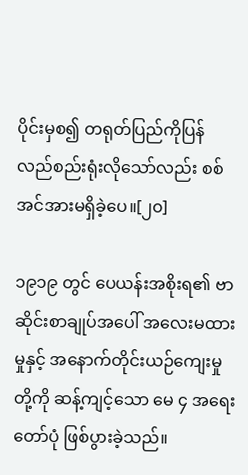ပိုင်းမှစ၍ တရုတ်ပြည်ကိုပြန်လည်စည်းရုံးလိုသော်လည်း စစ်အင်အားမရှိခဲ့ပေ။[၂၀]

၁၉၁၉ တွင် ပေယန်းအစိုးရ၏ ဗာဆိုင်းစာချုပ်အပေါ် အလေးမထားမှုနှင့် အနောက်တိုင်းယဉ်ကျေးမှုတို့ကို ဆန့်ကျင့်သော မေ ၄ အရေးတော်ပုံ ဖြစ်ပွားခဲ့သည်။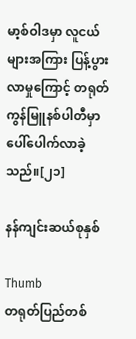မာ့စ်ဝါဒမှာ လူငယ်များအကြား ပြန့်ပွားလာမှုကြောင့် တရုတ်ကွန်မြူနစ်ပါတီမှာ ပေါ်ပေါက်လာခဲ့သည်။[၂၁]

နန်ကျင်းဆယ်စုနှစ်

Thumb
တရုတ်ပြည်တစ်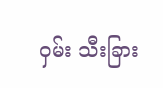ဝှမ်း သီးခြား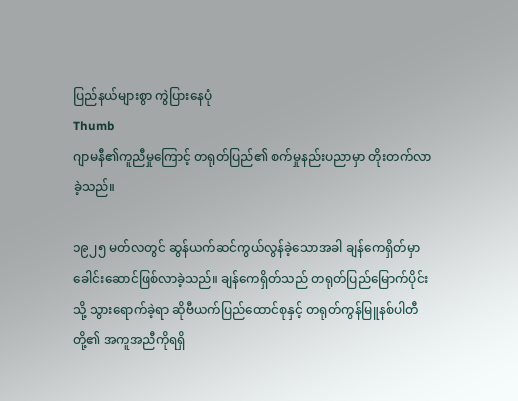ပြည်နယ်များစွာ ကွဲပြား‌နေပုံ
Thumb
ဂျာမနီ၏ကူညီမှုကြောင့် တရုတ်ပြည်၏ စက်မှုနည်းပညာမှာ တိုးတက်လာခဲ့သည်။

၁၉၂၅ မတ်လတွင် ဆွန်ယက်ဆင်ကွယ်လွန်ခဲ့သောအခါ ချန်ကေရှိတ်မှာ ခေါင်းဆောင်ဖြစ်လာခဲ့သည်။ ချန်ကေရှိတ်သည် တရုတ်ပြည်မြောက်ပိုင်းသို့ သွားရောက်ခဲ့ရာ ဆိုဗီယက်ပြည်ထောင်စုနှင့် တရုတ်ကွန်မြူနစ်ပါတီတို့၏ အကူအညီကိုရရှိ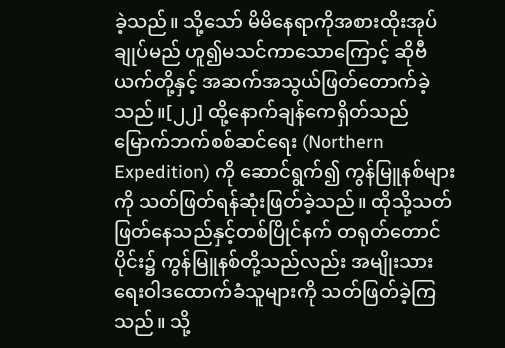ခဲ့သည်။ သို့သော် မိမိနေရာကိုအစားထိုးအုပ်ချုပ်မည် ဟူ၍မသင်ကာသောကြောင့် ဆိုဗီယက်တို့နှင့် အဆက်အသွယ်ဖြတ်တောက်ခဲ့သည်။[၂၂] ထို့နောက်ချန်ကေရှိတ်သည် မြောက်ဘက်စစ်ဆင်ရေး (Northern Expedition) ကို ဆောင်ရွက်၍ ကွန်မြူနစ်များကို သတ်ဖြတ်ရန်ဆုံးဖြတ်ခဲ့သည်။ ထိုသို့သတ်ဖြတ်နေသည်နှင့်တစ်ပြိုင်နက် တရုတ်တောင်ပိုင်း၌ ကွန်မြူနစ်တို့သည်လည်း အမျိုးသားရေးဝါဒထောက်ခံသူများကို သတ်ဖြတ်ခဲ့ကြသည်။ သို့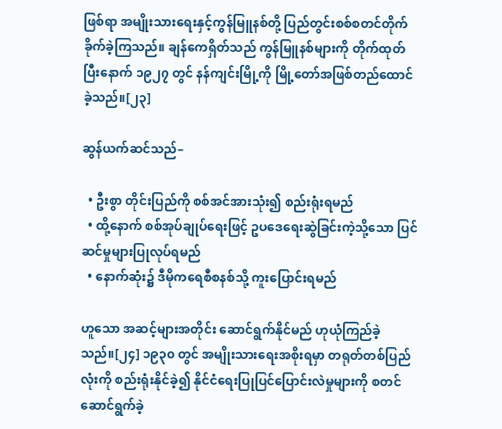ဖြစ်ရာ အမျိုးသားရေးနှင့်ကွန်မြူနစ်တို့ ပြည်တွင်းစစ်စတင်တိုက်ခိုက်ခဲ့ကြသည်။ ချန်ကေရှိတ်သည် ကွန်မြူနစ်များကို တိုက်ထုတ်ပြီးနောက် ၁၉၂၇ တွင် နန်ကျင်းမြို့ကို မြို့တော်အဖြစ်တည်ထောင်ခဲ့သည်။[၂၃]

ဆွန်ယက်ဆင်သည်–

  • ဦးစွာ တိုင်းပြည်ကို စစ်အင်အားသုံး၍ စည်းရုံးရမည်
  • ထို့နောက် စစ်အုပ်ချုပ်ရေးဖြင့် ဥပဒေရေးဆွဲခြင်းကဲ့သို့သော ပြင်ဆင်မှုများပြုလုပ်ရမည်
  • နောက်ဆုံး၌ ဒီမိုကရေစီစနစ်သို့ ကူးပြောင်းရမည်

ဟူ‌သော အဆင့်များအတိုင်း ဆောင်ရွက်နိုင်မည် ဟုယုံကြည်ခဲ့သည်။[၂၄] ၁၉၃၀ တွင် အမျိုးသားရေးအစိုးရမှာ တရုတ်တစ်ပြည်လုံးကို စည်းရုံးနိုင်ခဲ့၍ နိုင်ငံရေးပြုပြင်ပြောင်းလဲမှုများကို စတင်ဆောင်ရွက်ခဲ့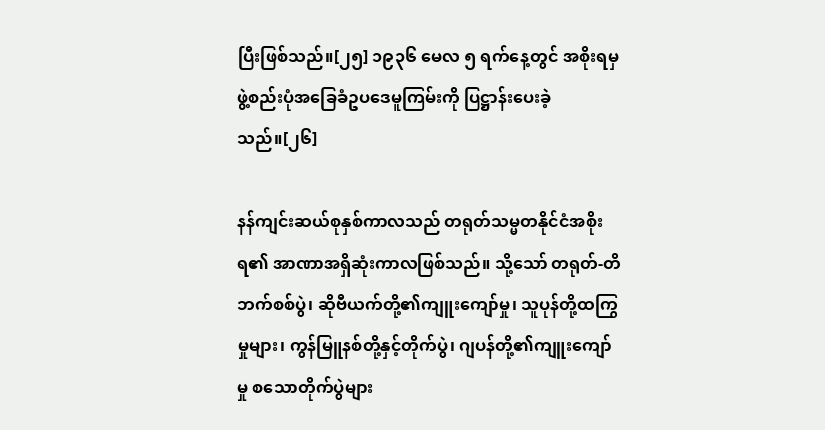ပြီးဖြစ်သည်။[၂၅] ၁၉၃၆ မေလ ၅ ရက်နေ့တွင် အစိုးရမှ ဖွဲ့စည်းပုံအခြေခံဥပဒေမူကြမ်းကို ပြဋ္ဌာန်းပေးခဲ့သည်။[၂၆]

နန်ကျင်းဆယ်စုနှစ်ကာလသည် တရုတ်သမ္မတနိုင်ငံအစိုးရ၏ အာဏာအရှိဆုံးကာလဖြစ်သည်။ သို့သော် တရုတ်-တိဘက်စစ်ပွဲ၊ ဆိုဗီယက်တို့၏ကျူးကျော်မှု၊ သူပုန်တို့ထကြွမှုများ၊ ကွန်မြူနစ်တို့နှင့်တိုက်ပွဲ၊ ဂျပန်တို့၏ကျူးကျော်မှု စသောတိုက်ပွဲများ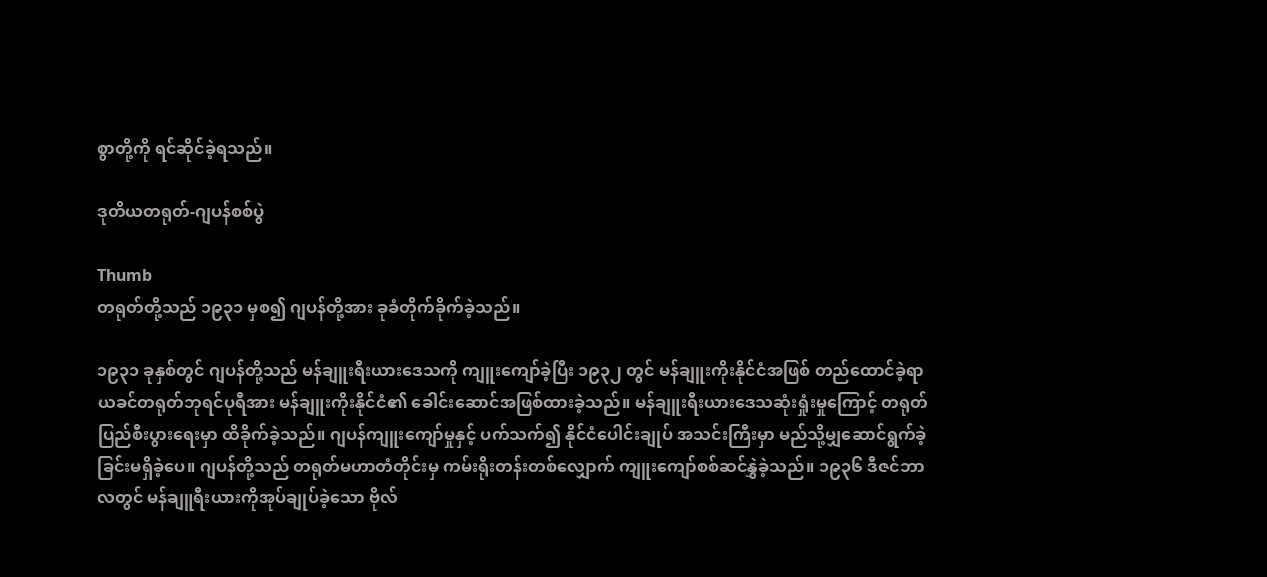စွာတို့ကို ရင်ဆိုင်ခဲ့ရသည်။

ဒုတိယတရုတ်-ဂျပန်စစ်ပွဲ

Thumb
တရုတ်တို့သည် ၁၉၃၁ မှစ၍ ဂျပန်တို့အား ခုခံတိုက်ခိုက်ခဲ့သည်။

၁၉၃၁ ခုနှစ်တွင် ဂျပန်တို့သည် မန်ချူးရီးယားဒေသကို ကျူးကျော်ခဲ့ပြီး ၁၉၃၂ တွင် မန်ချူးကိုးနိုင်ငံအဖြစ် တည်ထောင်ခဲ့ရာ ယခင်တရုတ်ဘုရင်ပုရီအား မန်ချူးကိုးနိုင်ငံ၏ ခေါင်းဆောင်အဖြစ်ထားခဲ့သည်။ မန်ချူးရီးယားဒေသဆုံးရှုံးမှုကြောင့် တရုတ်ပြည်စီးပွားရေးမှာ ထိခိုက်ခဲ့သည်။ ဂျပန်ကျူးကျော်မှုနှင့် ပက်သက်၍ နိုင်ငံပေါင်းချုပ် အသင်းကြီးမှာ မည်သို့မျှဆောင်ရွက်ခဲ့ခြင်းမရှိခဲ့ပေ။ ဂျပန်တို့သည် တရုတ်မဟာတံတိုင်းမှ ကမ်းရိုးတန်းတစ်လျှောက် ကျူးကျော်စစ်ဆင်နွှဲခဲ့သည်။ ၁၉၃၆ ဒီဇင်ဘာလတွင် မန်ချူရီးယားကိုအုပ်ချုပ်ခဲ့သော ဗိုလ်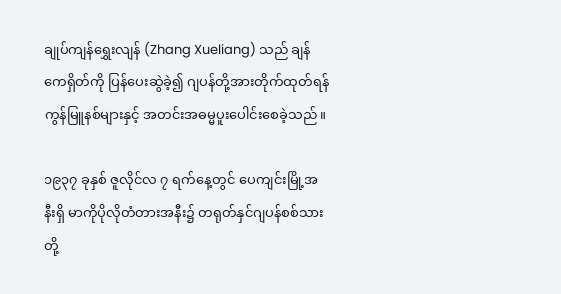ချုပ်ကျန်ရွှေးလျန် (Zhang Xueliang) သည် ချန်ကေရှိတ်ကို ပြန်ပေးဆွဲခဲ့၍ ဂျပန်တို့အားတိုက်ထုတ်ရန် ကွန်မြူနစ်များနှင့် အတင်းအဓမ္မပူးပေါင်းစေခဲ့သည်။

၁၉၃၇ ခုနှစ် ဇူလိုင်လ ၇ ရက်နေ့တွင် ပေကျင်းမြို့အနီးရှိ မာကိုပိုလိုတံတားအနီး၌ တရုတ်နှင်ဂျပန်စစ်သားတို့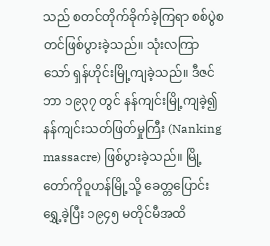သည် စတင်တိုက်ခိုက်ခဲ့ကြရာ စစ်ပွဲစတင်ဖြစ်ပွားခဲ့သည်။ သုံးလကြာသော် ရှန်ဟိုင်းမြို့ကျခဲ့သည်။ ဒီဇင်ဘာ ၁၉၃၇ တွင် နန်ကျင်းမြို့ကျခဲ့၍ နန်ကျင်းသတ်ဖြတ်မှုကြီး (Nanking massacre) ဖြစ်ပွားခဲ့သည်။ မြို့တော်ကိုဝူဟန်မြို့သို့ ခေတ္တပြောင်းရွှေ့ခဲ့ပြီး ၁၉၄၅ မတိုင်မီအထိ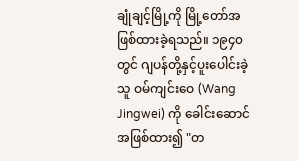ချုံချင့်မြို့ကို မြို့တော်အဖြစ်ထားခဲ့ရသည်။ ၁၉၄၀ တွင် ဂျပန်တို့နှင့်ပူးပေါင်းခဲ့သူ ဝမ်ကျင်းဝေ (Wang Jingwei) ကို ခေါင်းဆောင်အဖြစ်ထား၍ "တ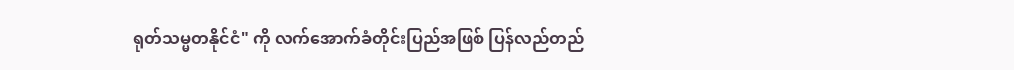ရုတ်သမ္မတနိုင်ငံ" ကို လက်အောက်ခံတိုင်းပြည်အဖြစ် ပြန်လည်တည်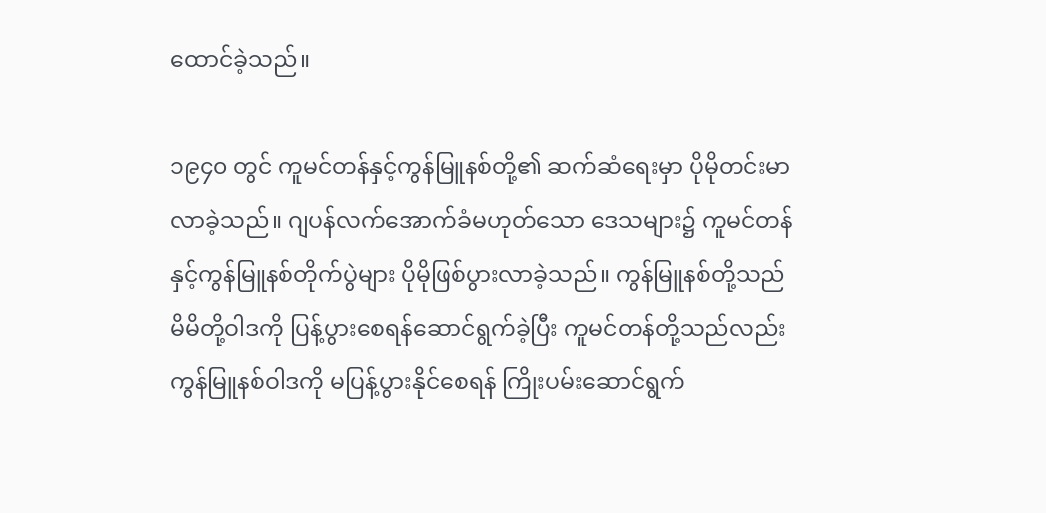ထောင်ခဲ့သည်။

၁၉၄၀ တွင် ကူမင်တန်နှင့်ကွန်မြူနစ်တို့၏ ဆက်ဆံရေးမှာ ပိုမိုတင်းမာလာခဲ့သည်။ ဂျပန်လက်အောက်ခံမဟုတ်သော ‌‌‌‌‌ဒေသများ၌ ကူမင်တန်နှင့်ကွန်မြူနစ်တိုက်ပွဲများ ပိုမိုဖြစ်ပွားလာခဲ့သည်။ ကွန်မြူနစ်တို့သည် မိမိတို့ဝါဒကို ပြန့်ပွားစေရန်ဆောင်ရွက်ခဲ့ပြီး ကူမင်တန်တို့သည်လည်း ကွန်မြူနစ်ဝါဒကို မပြန့်ပွားနိုင်စေရန် ကြိုးပမ်းဆောင်ရွက်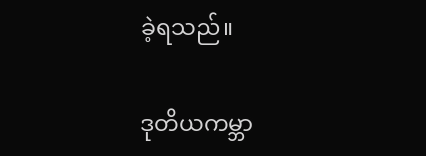ခဲ့ရသည်။

ဒုတိယကမ္ဘာ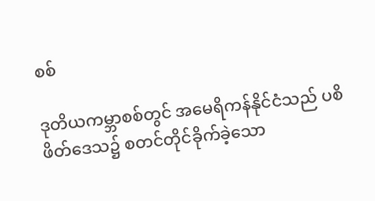စစ်

ဒုတိယကမ္ဘာစစ်တွင် အမေရိကန်နိုင်ငံသည် ပစိဖိတ်ဒေသ၌ စတင်တိုင်ခိုက်ခဲ့သော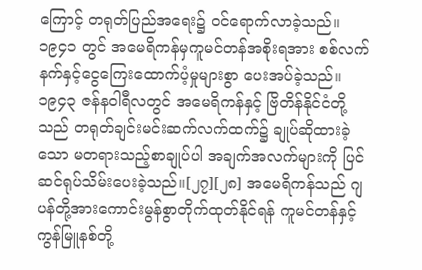ကြောင့် တရုတ်ပြည်အရေး၌ ဝင်ရောက်လာခဲ့သည်။ ၁၉၄၁ တွင် အမေရိကန်မှကူမင်တန်အစိုးရအား စစ်လက်နက်နှင့်ငွေကြေး‌‌ထောက်ပံ့မှုများစွာ ပေးအပ်ခဲ့သည်။ ၁၉၄၃ ဇန်နဝါရီလတွင် အမေရိကန်နှင့် ဗြိတိန်နိုင်ငံတို့သည် တရုတ်ချင်းမင်းဆက်လက်ထက်၌ ချုပ်ဆိုထားခဲ့သော မတရားသည့်စာချုပ်ပါ အချက်အလက်များကို ပြင်ဆင်ရုပ်သိမ်းပေးခဲ့သည်။[၂၇][၂၈] အမေရိကန်သည် ဂျပန်တို့အားကောင်းမွန်စွာတိုက်ထုတ်နိုင်ရန် ကူမင်တန်နှင့်ကွန်မြူနစ်တို့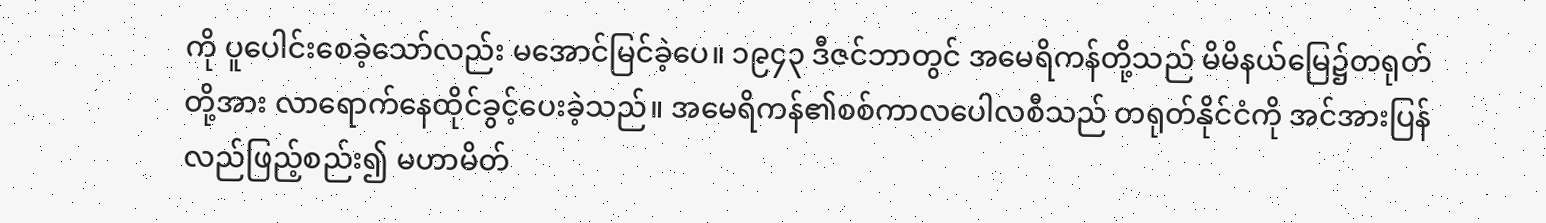ကို ပူပေါင်းစေခဲ့သော်လည်း မအောင်မြင်ခဲ့ပေ။ ၁၉၄၃ ဒီဇင်ဘာတွင် အမေရိကန်တို့သည် မိမိနယ်မြေ၌တရုတ်တို့အား လာရောက်နေထိုင်ခွင့်ပေးခဲ့သည်။ အမေရိကန်၏စစ်ကာလပေါလစီသည် တရုတ်နိုင်ငံကို အင်အားပြန်လည်ဖြည့်စည်း၍ မဟာမိတ်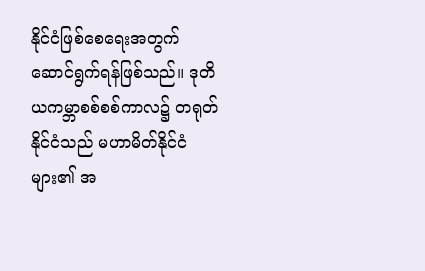နိုင်ငံဖြ‌စ်‌‌စေရေးအတွက် ဆောင်ရွက်ရန်ဖြစ်သည်။ ဒုတိယကမ္ဘာစစ်စစ်ကာလ၌ တရုတ်နိုင်ငံသည် မဟာမိတ်နိုင်ငံများ၏ အ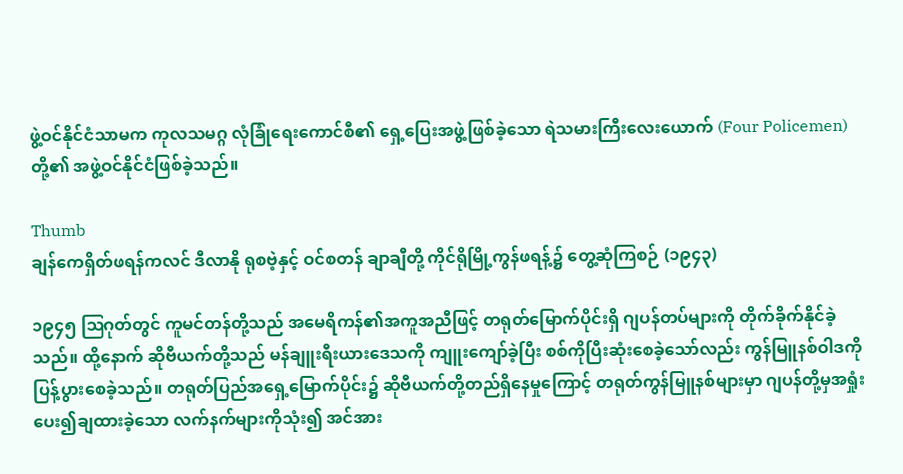ဖွဲ့ဝင်နိုင်ငံသာမက ကုလသမဂ္ဂ လုံခြုံရေးကောင်စီ၏ ရှေ့ပြေးအဖွဲ့ဖြစ်ခဲ့သော ရဲသမားကြီးလေးယောက် (Four Policemen) တို့၏ အဖွဲ့ဝင်နိုင်ငံဖြစ်ခဲ့သည်။

Thumb
ချန်ကေရှိတ်ဖရန်ကလင် ဒီလာနို ရုစဗဲ့နှင့် ဝင်စတန် ချာချီတို့ ကိုင်ရိုမြို့ကွန်ဖရန့်၌ တွေ့ဆုံကြစဉ် (၁၉၄၃)

၁၉၄၅ ဩဂုတ်တွင် ကူမင်တန်တို့သည် အမေရိကန်၏အကူအညီဖြင့် တရုတ်မြောက်ပိုင်းရှိ ဂျပန်တပ်များကို တိုက်ခိုက်နိုင်ခဲ့သည်။ ထို့နောက် ဆိုဗီယက်တို့သည် မန်ချူးရီးယားဒေသကို ကျူးကျော်ခဲ့ပြီး စစ်ကိုပြီးဆုံးစေခဲ့သော်လည်း ကွန်မြူနစ်ဝါဒကို ပြန့်ပွားစေခဲ့သည်။ တရုတ်ပြည်အရှေ့မြောက်ပိုင်း၌ ဆိုဗီယက်တို့တည်ရှိနေမှုကြောင့် တရုတ်ကွန်မြူနစ်များမှာ ဂျပန်တို့မှအရှုံးပေး၍ချထားခဲ့သော လက်နက်များကိုသုံး၍ အင်အား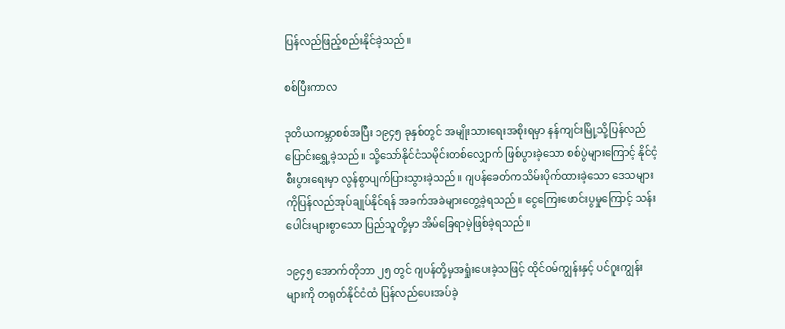ပြန်လည်ဖြည့်စည်းနိုင်ခဲ့သည်။

စစ်ပြီးကာလ

ဒုတိယကမ္ဘာစစ်အပြီး ၁၉၄၅ ခုနှစ်တွင် အမျိုးသားရေးအစိုးရမှာ နန်ကျင်းမြို့သို့ပြန်လည်ပြောင်းရွှေ့ခဲ့သည်။ သို့သော်နိုင်ငံသမိုင်းတစ်လျှောက် ဖြစ်ပွားခဲ့သော စစ်ပွဲများကြောင့် နိုင်ငံ့စီးပွားရေးမှာ လွန်စွာပျက်ပြားသွားခဲ့သည်။ ဂျပန်ခေတ်ကသိမ်းပိုက်ထားခဲ့သော ဒေသများကိုပြန်လည်အုပ်ချုပ်နိုင်ရန် အခက်အခဲများတွေ့ခဲ့ရသည်။ ငွေကြေးဖောင်းပွမှုကြောင့် သန်းပေါင်းများစွာသော ပြည်သူတို့မှာ အိမ်ခြေရာမဲ့ဖြစ်ခဲ့ရသည်။

၁၉၄၅ အောက်တိုဘာ ၂၅ တွင် ဂျပန်တို့မှအရှုံးပေးခဲ့သဖြင့် ထိုင်ဝမ်ကျွန်းနှင့် ပင်ဂူးကျွန်းများကို တရုတ်နိုင်ငံထံ ပြန်လည်ပေးအပ်ခဲ့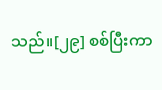သည်။[၂၉] စစ်ပြီးကာ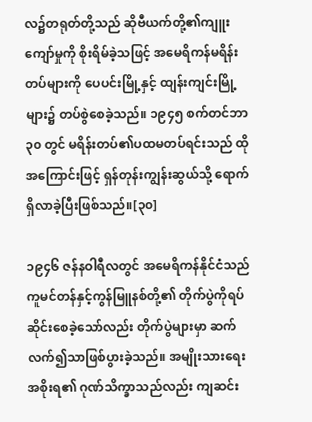လ၌တရုတ်တို့သည် ဆိုဗီယက်တို့၏ကျူးကျော်မှုကို စိုးရိမ်ခဲ့သဖြင့် အမေရိကန်မရိန်းတပ်များကို ပေပင်းမြို့နှင့် ထျန်းကျင်းမြို့များ၌ တပ်စွဲစေခဲ့သည်။ ၁၉၄၅ စက်တင်ဘာ ၃၀ တွင် မရိန်းတပ်၏ပထမတပ်ရင်းသည် ထိုအကြောင်းဖြင့် ရှန်တုန်းကျွန်းဆွယ်သို့ ရောက်ရှိလာခဲ့ပြီးဖြစ်သည်။[၃၀]

၁၉၄၆ ဇန်နဝါရီလတွင် အမေရိကန်နိုင်ငံသည် ကူမင်တန်နှင့်ကွန်မြူနစ်တို့၏ တိုက်ပွဲကိုရပ်ဆိုင်းစေခဲ့သော်လည်း တိုက်ပွဲများမှာ ဆက်လက်၍သာဖြစ်ပွားခဲ့သည်။ အမျိုးသားရေးအစိုးရ၏ ဂုဏ်သိက္ခာသည်လည်း ကျဆင်း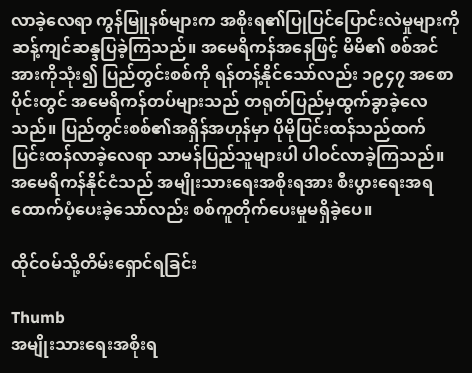လာခဲ့လေရာ ကွန်မြူနစ်များက အစိုးရ၏ပြုပြင်ပြောင်းလဲမှုများကို ဆန့်ကျင်ဆန္ဒပြခဲ့ကြသည်။ အမေရိကန်အနေဖြင့် မိမိ၏ စစ်အင်အားကိုသုံး၍ ပြည်တွင်းစစ်ကို ရန်တန့်နိုင်သော်လည်း ၁၉၄၇ အစောပိုင်းတွင် အမေရိကန်တပ်များသည် တရုတ်ပြည်မှထွက်ခွာခဲ့လေသည်။ ပြည်တွင်းစစ်၏အရှိန်အဟုန်မှာ ပိုမိုပြင်းထန်သည်ထက် ပြင်းထန်လာခဲ့လေရာ သာမန်ပြည်သူများပါ ပါဝင်လာခဲ့ကြသည်။ အမေရိကန်နိုင်ငံသည် အမျိုးသားရေးအစိုးရအား စီးပွားရေးအရထောက်ပံ့ပေးခဲ့သော်လည်း စစ်ကူတိုက်ပေးမှုမရှိခဲ့ပေ။

ထိုင်ဝမ်သို့တိမ်းရှောင်ရခြင်း

Thumb
အမျိုးသားရေးအစိုးရ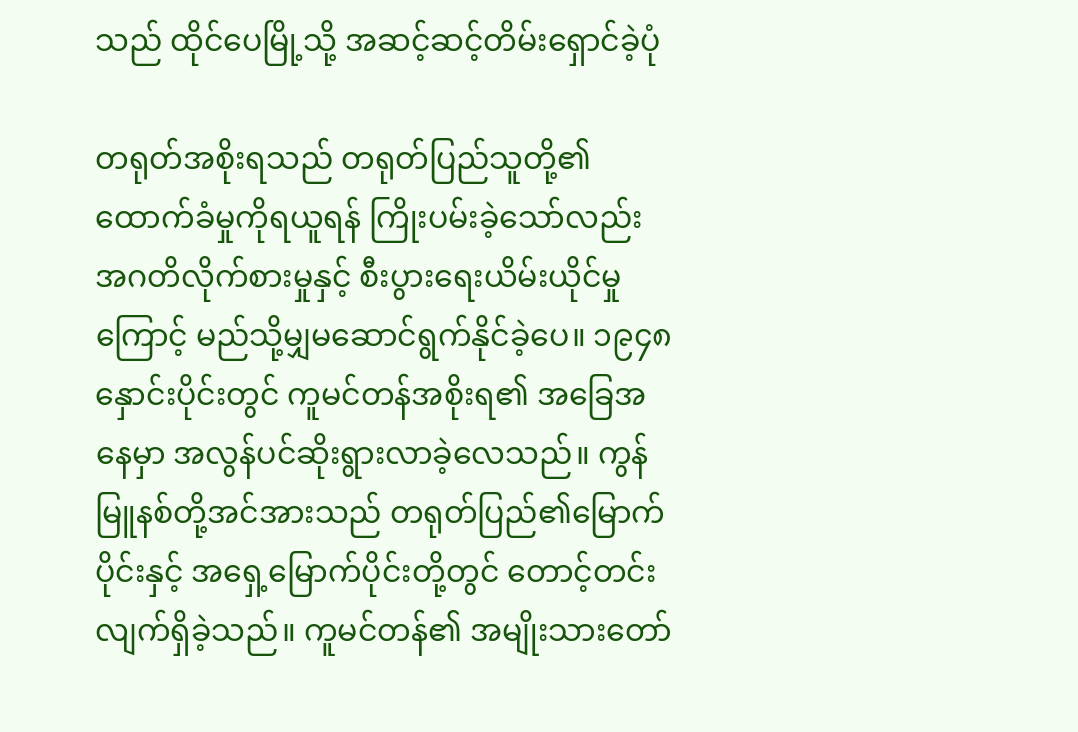သည် ထိုင်ပေမြို့သို့ အဆင့်ဆင့်တိမ်းရှောင်ခဲ့ပုံ

တရုတ်အစိုးရသည် တရုတ်ပြည်သူတို့၏ ထောက်ခံမှုကိုရယူရန် ကြိုးပမ်းခဲ့သော်လည်း အဂတိလိုက်စားမှုနှင့် စီးပွားရေးယိမ်းယိုင်မှုကြောင့် မည်သို့မျှမဆောင်ရွက်နိုင်ခဲ့ပေ။ ၁၉၄၈ နှောင်းပိုင်းတွင် ကူမင်တန်အစိုးရ၏ အခြေအနေမှာ အလွန်ပင်ဆိုးရွားလာခဲ့လေသည်။ ကွန်မြူနစ်တို့အင်အားသည် တရုတ်ပြည်၏မြောက်ပိုင်းနှင့် အရှေ့မြောက်ပိုင်းတို့တွင် တောင့်တင်းလျက်ရှိခဲ့သည်။ ကူမင်တန်၏ အမျိုးသားတော်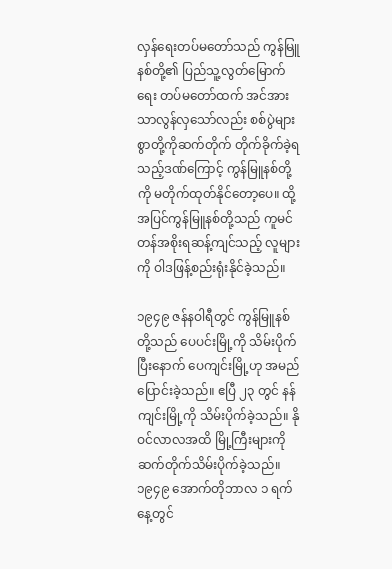လှန်ရေးတပ်မတော်သည် ကွန်မြူနစ်တို့၏ ပြည်သူ့လွတ်မြောက်ရေး တပ်မတော်ထက် အင်အားသာလွန်လှသော်လည်း စစ်ပွဲများစွာတို့ကိုဆက်တိုက် တိုက်ခိုက်ခဲ့ရသည့်ဒဏ်ကြောင့် ကွန်မြူနစ်တို့ကို မတိုက်ထုတ်နိုင်တော့ပေ။ ထို့အပြင်ကွန်မြူနစ်တို့သည် ကူမင်တန်အစိုးရဆန့်ကျင်သည့် လူများကို ဝါဒဖြန့်စည်းရုံးနိုင်ခဲ့သည်။

၁၉၄၉ ဇန်နဝါရီတွင် ကွန်မြူနစ်တို့သည် ပေပင်းမြို့ကို သိမ်းပိုက်ပြီးနောက် ပေကျင်းမြို့ဟု အမည်ပြောင်းခဲ့သည်။ ဧပြီ ၂၃ တွင် နန်ကျင်းမြို့ကို သိမ်းပိုက်ခဲ့သည်။ နိုဝင်လာလအထိ မြို့ကြီးများကို ဆက်တိုက်သိမ်းပိုက်ခဲ့သည်။ ၁၉၄၉ အောက်တိုဘာလ ၁ ရက်နေ့တွင်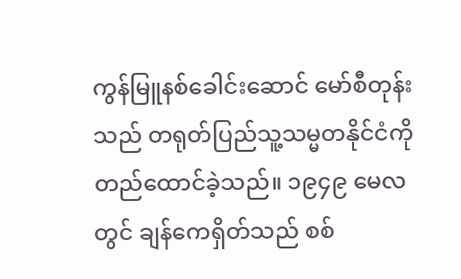ကွန်မြူနစ်ခေါင်းဆောင် မော်စီတုန်းသည် တရုတ်ပြည်သူ့သမ္မတနိုင်ငံကို တည်ထောင်ခဲ့သည်။ ၁၉၄၉ မေလတွင် ချန်ကေရှိတ်သည် စစ်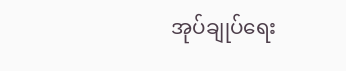အုပ်ချုပ်ရေး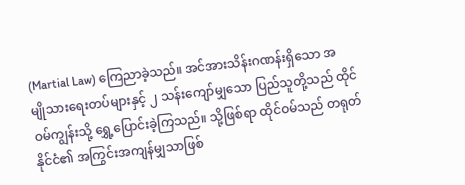(Martial Law) ကြေညာခဲ့သည်။ အင်အားသိန်းဂဏန်းရှိသော အမျို‌သားရေးတပ်များနှင့် ၂ သန်းကျော်မျှသော ပြည်သူတို့သည် ထိုင်ဝမ်ကျွန်းသို့ ရွှေ့ပြောင်းခဲ့ကြသည်။ သို့ဖြစ်ရာ ထိုင်ဝမ်သည် တရုတ်နိုင်ငံ၏ အကြွင်းအကျန်မျှသာဖြစ်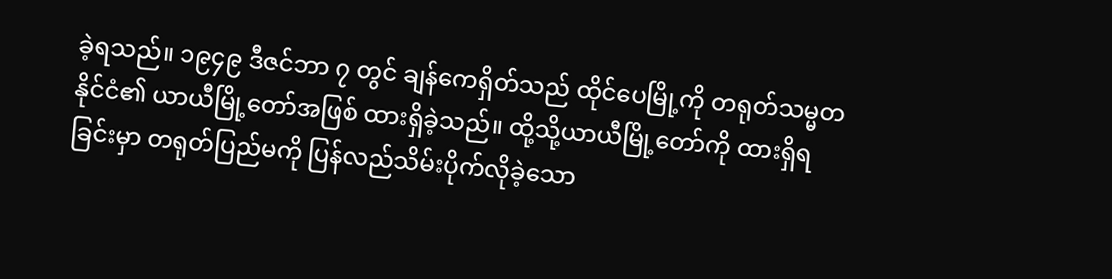ခဲ့ရသည်။ ၁၉၄၉ ဒီဇင်ဘာ ၇ တွင် ချန်ကေရှိတ်သည် ထိုင်ပေမြို့ကို တရုတ်သမ္မတနိုင်ငံ၏ ယာယီမြို့တော်အဖြစ် ထားရှိခဲ့သည်။ ထို့သို့ယာယီမြို့တော်ကို ထားရှိရခြင်းမှာ တရုတ်ပြည်မကို ပြန်လည်သိမ်းပိုက်လိုခဲ့သော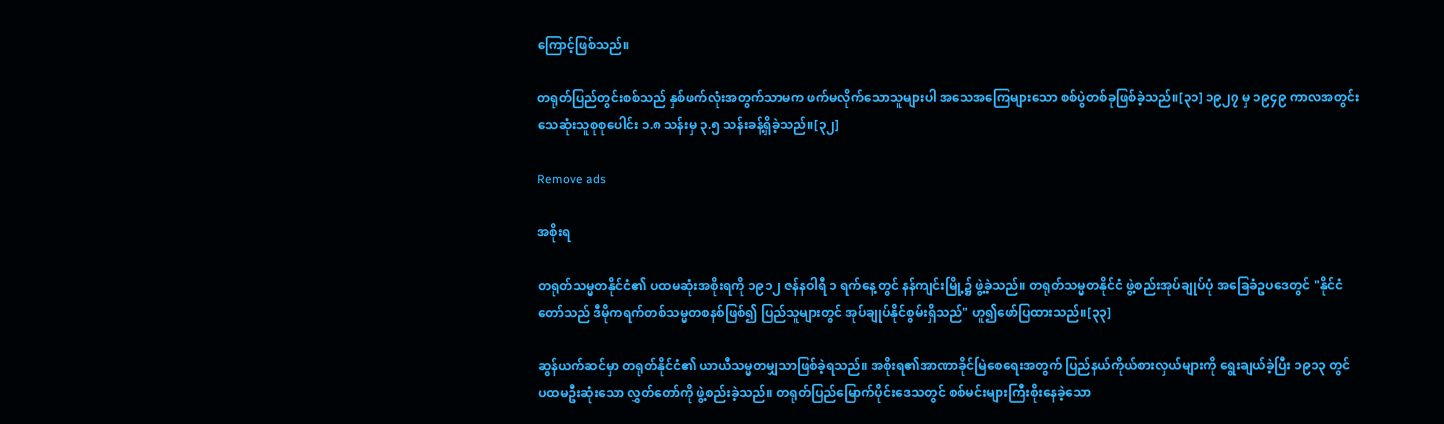ကြောင့်ဖြစ်သည်။

တရုတ်ပြည်တွင်းစစ်သည် နှစ်ဖက်လုံးအတွက်သာမက ဖက်မလိုက်သောသူများပါ အသေအကြေများသော စစ်ပွဲတစ်ခုဖြစ်ခဲ့သည်။[၃၁] ၁၉၂၇ မှ ၁၉၄၉ ကာလအတွင်း သေဆုံးသူစုစုပေါင်း ၁.၈ သန်းမှ ၃.၅ သန်းခန့်ရှိခဲ့သည်။[၃၂]

Remove ads

အစိုးရ

တရုတ်သမ္မတနိုင်ငံ၏ ပထမဆုံးအစိုးရကို ၁၉၁၂ ဇန်နဝါရီ ၁ ရက်နေ့တွင် နန်ကျင်းမြို့၌ ဖွဲ့ခဲ့သည်။ တရုတ်သမ္မတနိုင်ငံ ဖွဲ့စည်းအုပ်ချုပ်ပုံ အခြေခံဥပဒေတွင် "နိုင်ငံတော်သည် ဒီမိုကရက်တစ်သမ္မတစနစ်ဖြစ်၍ ပြည်သူများတွင် အုပ်ချုပ်နိုင်စွမ်းရှိသည်" ဟူ၍ဖော်ပြထားသည်။[၃၃]

ဆွန်ယက်ဆင်မှာ တရုတ်နိုင်ငံ၏ ယာယီသမ္မတမျှသာဖြစ်ခဲ့ရသည်။ အစိုးရ၏အာဏာခိုင်မြဲစေရေးအတွက် ပြည်နယ်ကိုယ်စားလှယ်များကို ရွေးချယ်ခဲ့ပြီး ၁၉၁၃ တွင် ပထမဦးဆုံးသော လွှတ်တော်ကို ဖွဲ့စည်းခဲ့သည်။ တရုတ်ပြည်မြောက်ပိုင်းဒေသတွင် စစ်မင်းများကြီးစိုးနေခဲ့သော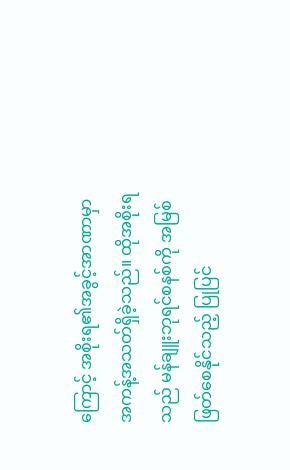ကြောင့် အစိုးရ၏အခွင့်အာဏာမှာ အကန့်အသတ်ရှိခဲ့သည်။ ထိုအစိုးရသည် မန်ချူးဘုရင်စနစ်ကို အမြစ်ဖြတ်စေနိုင်သည့် ပြုပြင်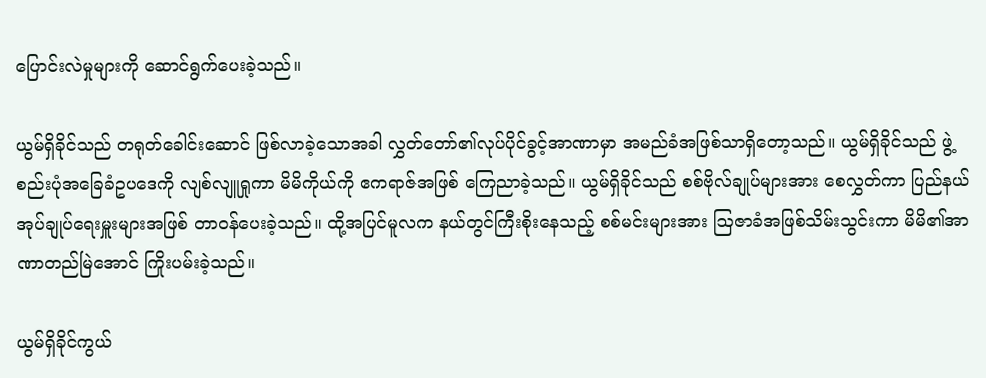ပြောင်းလဲမှုများကို ဆောင်ရွက်ပေးခဲ့သည်။

ယွမ်ရှိခိုင်သည် တရုတ်ခေါင်းဆောင် ဖြစ်လာခဲ့သောအခါ လွှတ်တော်၏လုပ်ပိုင်ခွင့်အာဏာမှာ အမည်ခံအဖြစ်သာရှိတော့သည်။ ယွမ်ရှိခိုင်သည် ဖွဲ့စည်းပုံအခြေခံဥပဒေကို လျစ်လျူရှုကာ မိမိကိုယ်ကို ဧကရာဇ်အဖြစ် ကြေညာခဲ့သည်။ ယွမ်ရှိခိုင်သည် စစ်ဗိုလ်ချုပ်များအား စေလွှတ်ကာ ပြည်နယ်အုပ်ချုပ်ရေးမှူးများအဖြစ် တာဝန်ပေးခဲ့သည်။ ထို့အပြင်မူလက နယ်တွင်ကြီးစိုးနေသည့် စစ်မင်းများအား ဩဇာခံအဖြစ်သိမ်းသွင်းကာ မိမိ၏အာဏာတည်မြဲအောင် ကြိုးပမ်းခဲ့သည်။

ယွမ်ရှိခိုင်ကွယ်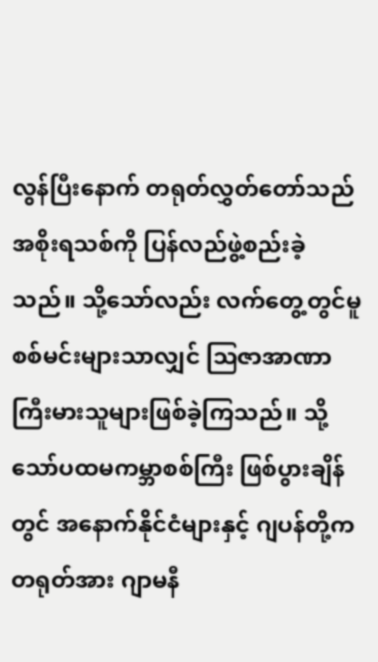လွန်ပြီးနောက် တရုတ်လွှတ်တော်သည် အစိုးရသစ်ကို ပြန်လည်ဖွဲ့စည်းခဲ့သည်။ သို့သော်လည်း လက်တွေ့တွင်မူ စစ်မင်းများသာလျှင် ဩဇာအာဏာကြီးမားသူများဖြစ်ခဲ့ကြသည်။ သို့သော်ပထမကမ္ဘာစစ်ကြီး ဖြစ်ပွားချိန်တွင် အနောက်နိုင်ငံများနှင့် ဂျပန်တို့က တရုတ်အား ဂျာမနီ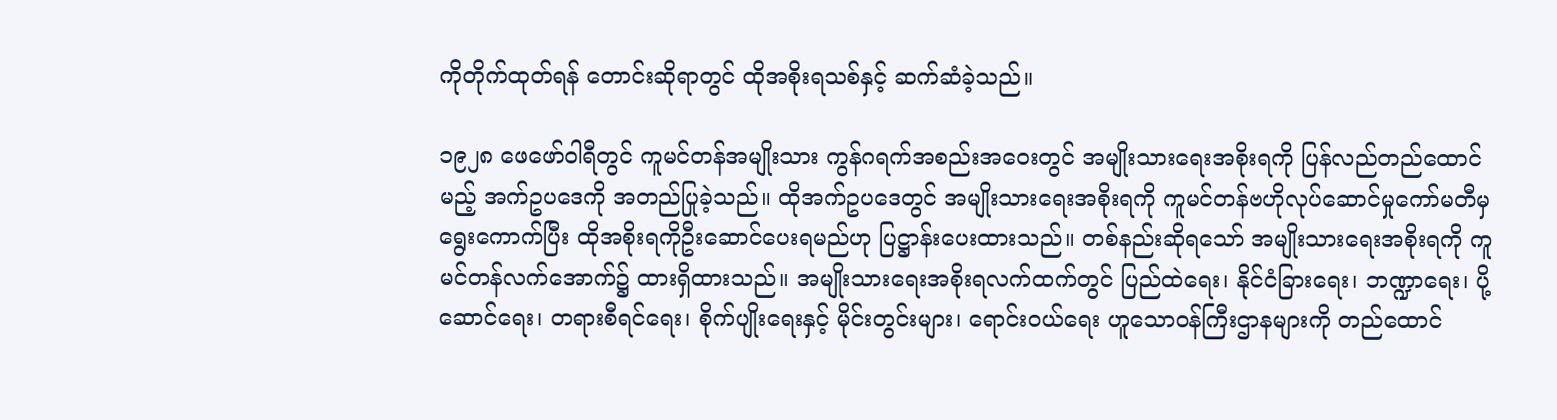ကိုတိုက်ထုတ်ရန် တောင်းဆိုရာတွင် ထိုအစိုးရသစ်နှင့် ဆက်ဆံခဲ့သည်။

၁၉၂၈ ဖေဖော်ဝါရီတွင် ကူမင်တန်အမျိုးသား ကွန်ဂရက်အစည်းအဝေးတွင် အမျိုးသားရေးအစိုးရကို ပြန်လည်တည်ထောင်မည့် အက်ဥပဒေကို အတည်ပြုခဲ့သည်။ ထိုအက်ဥပဒေတွင် အမျိုးသားရေးအစိုးရကို ကူမင်တန်ဗဟိုလုပ်ဆောင်မှုကော်မတီမှ ရွေးကောက်ပြီး ထိုအစိုးရကိုဦးဆောင်ပေးရမည်ဟု ပြဋ္ဌာန်းပေးထားသည်။ တစ်နည်းဆိုရသော် အမျိုးသားရေးအစိုးရကို ကူမင်တန်လက်အောက်၌ ထားရှိထားသည်။ အမျိုးသားရေးအစိုးရလက်ထက်တွင် ပြည်ထဲရေး၊ နိုင်ငံခြားရေး၊ ဘဏ္ဍာရေး၊ ပို့ဆောင်ရေး၊ တရားစီရင်ရေး၊ စိုက်ပျိုးရေးနှင့် မိုင်းတွင်းများ၊ ရောင်းဝယ်ရေး ဟူသောဝန်ကြီးဌာနများကို တည်ထောင်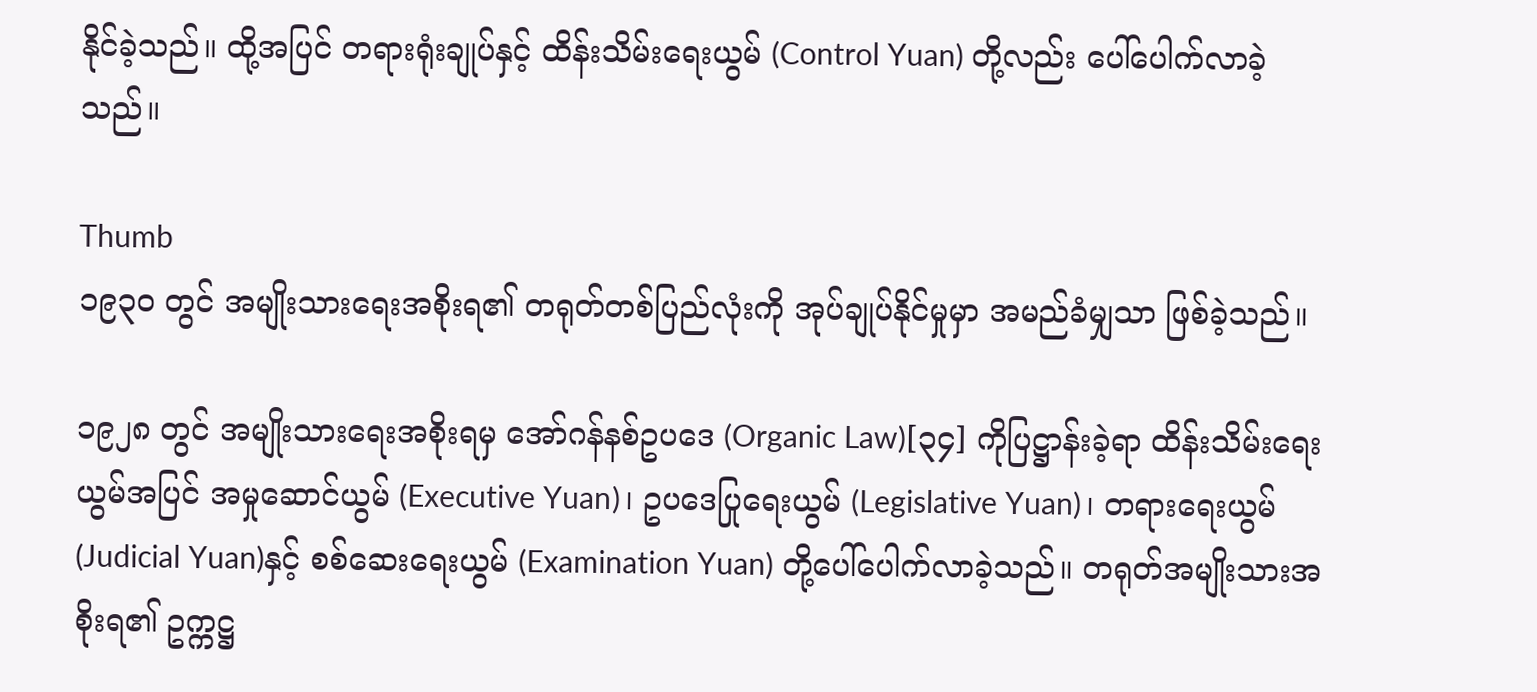နိုင်ခဲ့သည်။ ထို့အပြင် တရားရုံးချုပ်နှင့် ထိန်းသိမ်းရေးယွမ် (Control Yuan) တို့လည်း ပေါ်ပေါက်လာခဲ့သည်။

Thumb
၁၉၃၀ တွင် အမျိုးသားရေးအစိုးရ၏ တရုတ်တစ်ပြည်လုံးကို အုပ်ချုပ်နိုင်မှုမှာ အမည်ခံမျှသာ ဖြစ်ခဲ့သည်။

၁၉၂၈ တွင် အမျိုးသားရေးအစိုးရမှ အော်ဂန်နစ်ဥပဒေ (Organic Law)[၃၄] ကိုပြဋ္ဌာန်းခဲ့ရာ ထိန်းသိမ်းရေးယွမ်အပြင် အမှုဆောင်ယွမ် (Executive Yuan)၊ ဥပဒေပြုရေးယွမ် (Legislative Yuan)၊ တရားရေးယွမ် (Judicial Yuan)နှင့် စစ်ဆေးရေးယွမ် (Examination Yuan) တို့ပေါ်ပေါက်လာခဲ့သည်။ တရုတ်အမျိုးသားအစိုးရ၏ ဥက္ကဋ္ဌ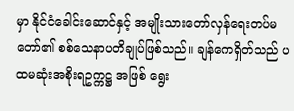မှာ နိုင်ငံခေါင်းဆောင်နှင့် အမျိုးသားတော်လှန်ရေးတပ်မတော်၏ စစ်သေနာပတိချုပ်ဖြစ်သည်။ ချန်ကေရှိတ်သည် ပထမဆုံးအစိုးရဥက္ကဋ္ဌ အဖြစ် ရွေး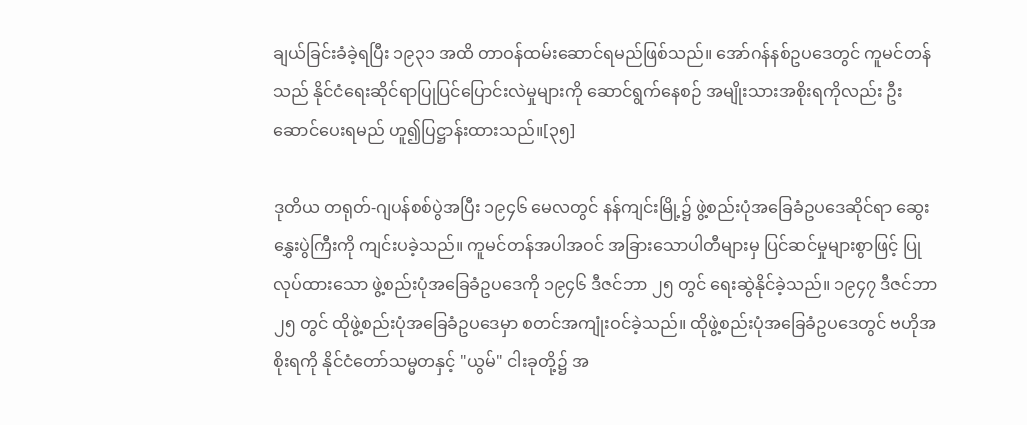ချယ်ခြင်းခံခဲ့ရပြီး ၁၉၃၁ အထိ တာဝန်ထမ်းဆောင်ရမည်ဖြစ်သည်။ အော်ဂန်နစ်ဥပဒေတွင် ကူမင်တန်သည် နိုင်ငံရေးဆိုင်ရာပြုပြင်ပြောင်းလဲမှုများကို ဆောင်ရွက်နေစဉ် အမျိုးသားအစိုးရကိုလည်း ဦးဆောင်ပေးရမည် ဟူ၍ပြဋ္ဌာန်းထားသည်။[၃၅]

ဒုတိယ တရုတ်-ဂျပန်စစ်ပွဲအပြီး ၁၉၄၆ မေလတွင် နန်ကျင်းမြို့၌ ဖွဲ့စည်းပုံအခြေခံဥပဒေဆိုင်ရာ ဆွေးနွှေးပွဲကြီးကို ကျင်းပခဲ့သည်။ ကူမင်တန်အပါအဝင် အခြားသောပါတီများမှ ပြင်ဆင်မှုများစွာဖြင့် ပြုလုပ်ထားသော ဖွဲ့စည်းပုံအခြေခံဥပဒေကို ၁၉၄၆ ဒီဇင်ဘာ ၂၅ တွင် ရေးဆွဲနိုင်ခဲ့သည်။ ၁၉၄၇ ဒီဇင်ဘာ ၂၅ တွင် ထိုဖွဲ့စည်းပုံအခြေခံဥပဒေမှာ စတင်အကျုံးဝင်ခဲ့သည်။ ထိုဖွဲ့စည်းပုံအခြေခံဥပဒေတွင် ဗဟိုအစိုးရကို နိုင်ငံတော်သမ္မတနှင့် "ယွမ်" ငါးခုတို့၌ အ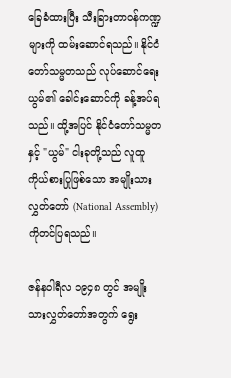ခြေခံထားပြီး သီးခြားတာဝန်ကဏ္ဍများကို ထမ်းဆောင်ရသည်။ နိုင်ငံတော်သမ္မတသည် လုပ်ဆောင်ရေးယွမ်၏ ခေါင်းဆောင်ကို ခန့်အပ်ရသည်။ ထို့အပြင် နိုင်ငံတော်သမ္မတနှင့် "ယွမ်" ငါးခုတို့သည် လူထူကိုယ်စားပြုဖြစ်သော အမျိုးသားလွှတ်တော် (National Assembly) ကိုတင်ပြရသည်။

ဇန်နဝါရီလ ၁၉၄၈ တွင် အမျိုးသားလွှတ်တော်အတွက် ရွေး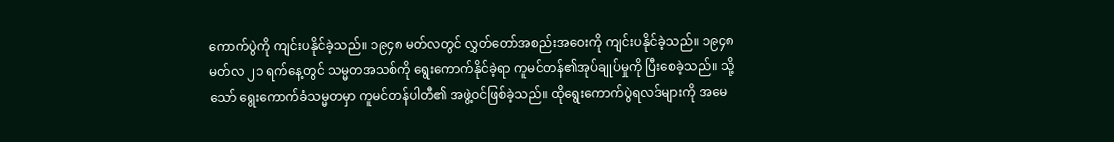ကောက်ပွဲကို ကျင်းပနိုင်ခဲ့သည်။ ၁၉၄၈ မတ်လတွင် လွှတ်တော်အစည်းအဝေးကို ကျင်းပနိုင်ခဲ့သည်။ ၁၉၄၈ မတ်လ ၂၁ ရက်နေ့တွင် သမ္မတအသစ်ကို ရွေးကောက်နိုင်ခဲ့ရာ ကူမင်တန်၏အုပ်ချုပ်မှုကို ပြီးစေခဲ့သည်။ သို့သော် ရွေးကောက်ခံသမ္မတမှာ ကူမင်တန်ပါတီ၏ အဖွဲ့ဝင်ဖြစ်ခဲ့သည်။ ထိုရွေးကောက်ပွဲရလဒ်များကို အမေ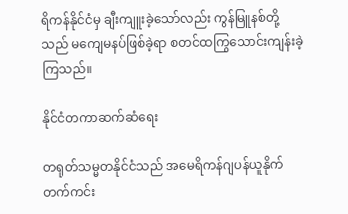ရိကန်နိုင်ငံမှ ချီးကျူးခဲ့သော်လည်း ကွန်မြူနစ်တို့သည် မကျေမနပ်ဖြစ်ခဲ့ရာ စတင်ထကြွသောင်းကျန်းခဲ့ကြသည်။

နိုင်ငံတကာဆက်ဆံရေး

တရုတ်သမ္မတနိုင်ငံသည် အမေရိကန်ဂျပန်ယူနိုက်တက်ကင်း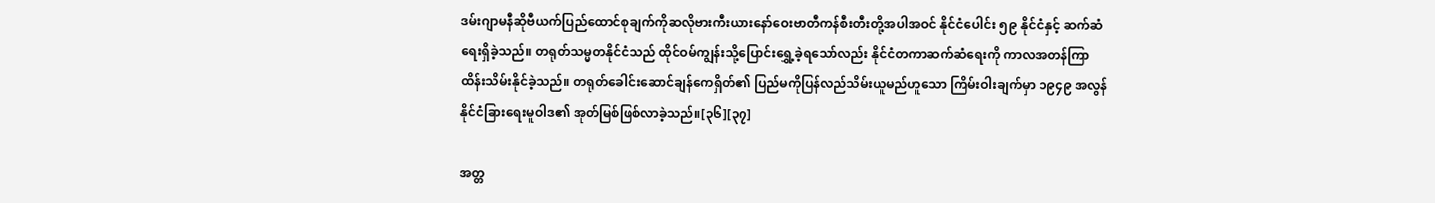ဒမ်းဂျာမနီဆိုဗီယက်ပြည်ထောင်စုချက်ကိုဆလိုဗားကီးယား‌နော်ဝေးဗာတီကန်စီးတီးတို့အပါအဝင် နိုင်ငံပေါင်း ၅၉ နိုင်ငံနှင့် ဆက်ဆံရေးရှိခဲ့သည်။ တရုတ်သမ္မတနိုင်ငံသည် ထိုင်ဝမ်ကျွန်းသို့ပြောင်းရွှေ့ခဲ့ရသော်လည်း နိုင်ငံတကာဆက်ဆံရေးကို ကာလအတန်ကြာ ထိန်းသိမ်းနိုင်ခဲ့သည်။ တရုတ်ခေါင်းဆောင်ချန်ကေရှိတ်၏ ပြည်မကိုပြန်လည်သိမ်းယူမည်ဟူသော ကြိမ်းဝါးချက်မှာ ၁၉၄၉ အလွန် နိုင်ငံခြားရေးမူဝါဒ၏ အုတ်မြစ်ဖြစ်လာခဲ့သည်။[၃၆][၃၇]

အတ္တ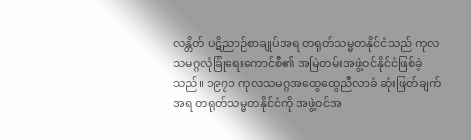လန္တိတ် ပဋိညာဉ်စာချုပ်အရ တရုတ်သမ္မတနိုင်ငံသည် ကုလသမဂ္ဂလုံခြုံရေးကောင်စီ၏ အမြဲတမ်းအဖွဲ့ဝင်နိုင်ငံဖြစ်ခဲ့သည်။ ၁၉၇၁ ကုလသမဂ္ဂအထွေထွေညီလာခံ ဆုံးဖြတ်ချက်အရ တရုတ်သမ္မတနိုင်ငံကို အဖွဲ့ဝင်အ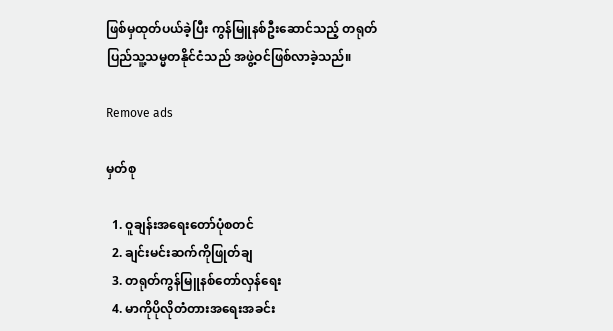ဖြစ်မှထုတ်ပယ်ခဲ့ပြီး ကွန်မြူနစ်ဦးဆောင်သည့် တရုတ်ပြည်သူ့သမ္မတနိုင်ငံသည် အဖွဲ့ဝင်ဖြစ်လာခဲ့သည်။

Remove ads

မှတ်စု

  1. ဝူချန်းအရေးတော်ပုံစတင်
  2. ချင်းမင်းဆက်ကိုဖြုတ်ချ
  3. တရုတ်ကွန်မြူနစ်တော်လှန်ရေး
  4. မာကိုပိုလိုတံတားအရေးအခင်း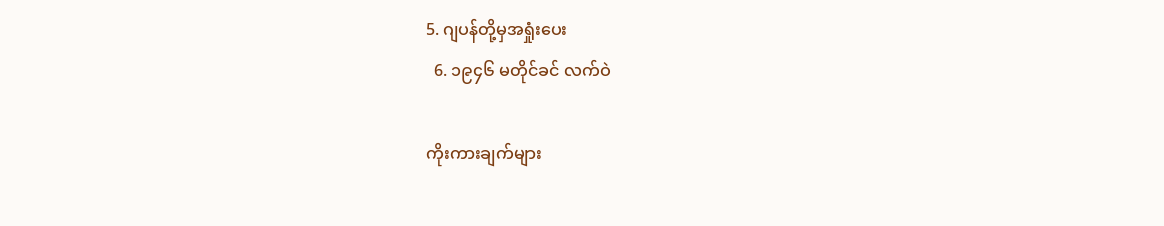5. ဂျပန်တို့မှအရှုံးပေး
  6. ၁၉၄၆ မတိုင်ခင် လက်ဝဲ

ကိုးကားချက်များ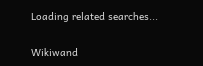Loading related searches...

Wikiwand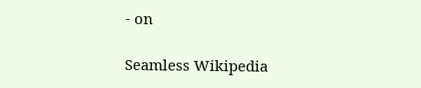- on

Seamless Wikipedia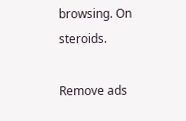browsing. On steroids.

Remove ads